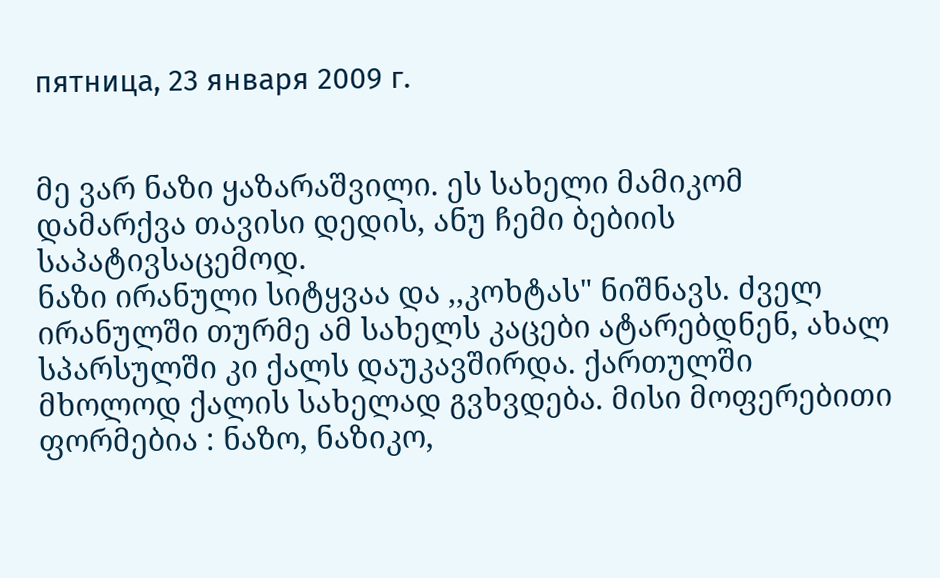пятница, 23 января 2009 г.


მე ვარ ნაზი ყაზარაშვილი. ეს სახელი მამიკომ დამარქვა თავისი დედის, ანუ ჩემი ბებიის საპატივსაცემოდ.
ნაზი ირანული სიტყვაა და ,,კოხტას" ნიშნავს. ძველ ირანულში თურმე ამ სახელს კაცები ატარებდნენ, ახალ სპარსულში კი ქალს დაუკავშირდა. ქართულში მხოლოდ ქალის სახელად გვხვდება. მისი მოფერებითი ფორმებია : ნაზო, ნაზიკო,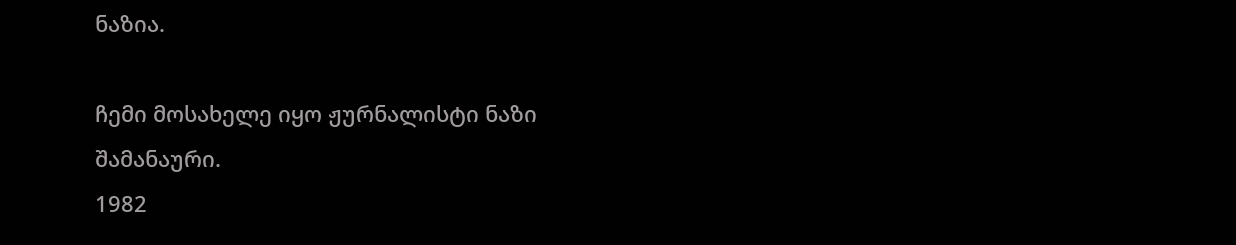ნაზია.

ჩემი მოსახელე იყო ჟურნალისტი ნაზი შამანაური.
1982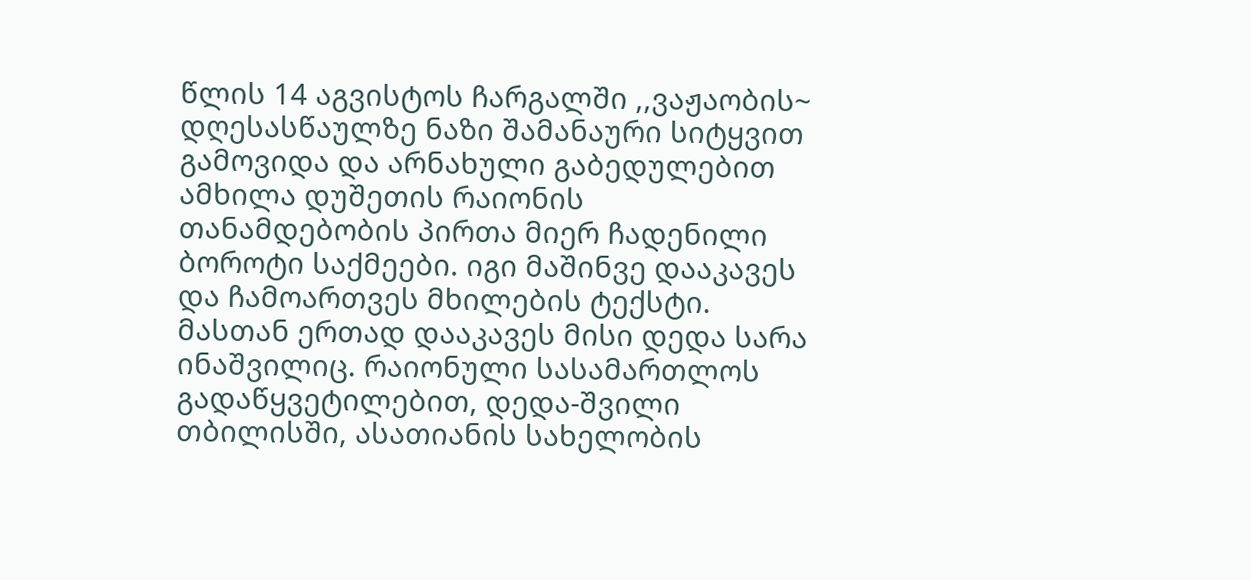წლის 14 აგვისტოს ჩარგალში ,,ვაჟაობის~ დღესასწაულზე ნაზი შამანაური სიტყვით გამოვიდა და არნახული გაბედულებით ამხილა დუშეთის რაიონის თანამდებობის პირთა მიერ ჩადენილი ბოროტი საქმეები. იგი მაშინვე დააკავეს და ჩამოართვეს მხილების ტექსტი. მასთან ერთად დააკავეს მისი დედა სარა ინაშვილიც. რაიონული სასამართლოს გადაწყვეტილებით, დედა-შვილი თბილისში, ასათიანის სახელობის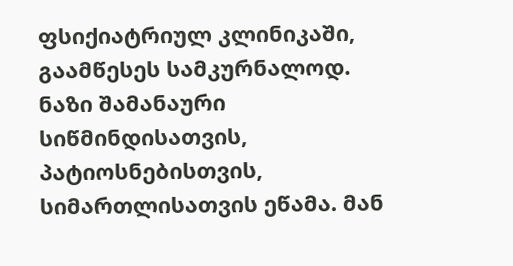ფსიქიატრიულ კლინიკაში, გაამწესეს სამკურნალოდ.
ნაზი შამანაური სიწმინდისათვის, პატიოსნებისთვის, სიმართლისათვის ეწამა. მან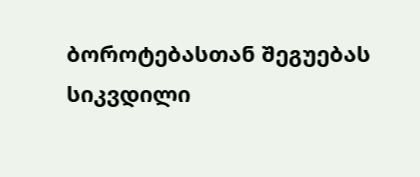ბოროტებასთან შეგუებას სიკვდილი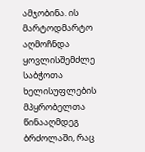ამჯობინა. ის მარტოდმარტო აღმოჩნდა ყოვლისშემძლე საბჭოთა ხელისუფლების მპყრობელთა წინააღმდეგ ბრძოლაში, რაც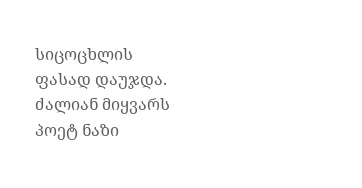სიცოცხლის ფასად დაუჯდა.
ძალიან მიყვარს პოეტ ნაზი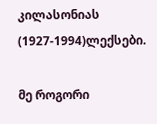კილასონიას (1927-1994)ლექსები.

მე როგორი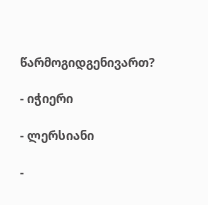წარმოგიდგენივართ?

- იჭიერი

- ლერსიანი

-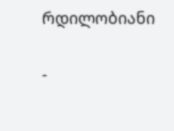რდილობიანი

-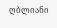ღბლიანი